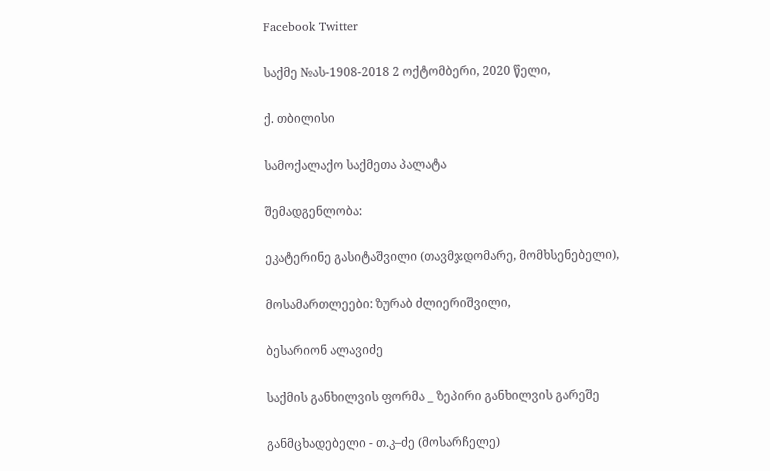Facebook Twitter

საქმე №ას-1908-2018 2 ოქტომბერი, 2020 წელი,

ქ. თბილისი

სამოქალაქო საქმეთა პალატა

შემადგენლობა:

ეკატერინე გასიტაშვილი (თავმჯდომარე, მომხსენებელი),

მოსამართლეები: ზურაბ ძლიერიშვილი,

ბესარიონ ალავიძე

საქმის განხილვის ფორმა _ ზეპირი განხილვის გარეშე

განმცხადებელი - თ.კ–ძე (მოსარჩელე)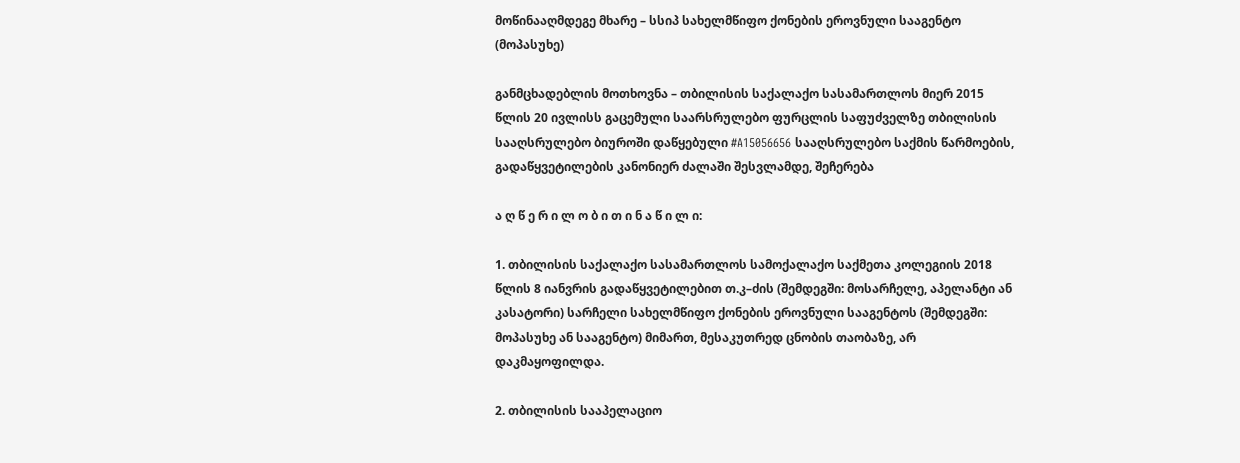მოწინააღმდეგე მხარე – სსიპ სახელმწიფო ქონების ეროვნული სააგენტო (მოპასუხე)

განმცხადებლის მოთხოვნა – თბილისის საქალაქო სასამართლოს მიერ 2015 წლის 20 ივლისს გაცემული საარსრულებო ფურცლის საფუძველზე თბილისის სააღსრულებო ბიუროში დაწყებული #A15056656 სააღსრულებო საქმის წარმოების, გადაწყვეტილების კანონიერ ძალაში შესვლამდე, შეჩერება

ა ღ წ ე რ ი ლ ო ბ ი თ ი ნ ა წ ი ლ ი:

1. თბილისის საქალაქო სასამართლოს სამოქალაქო საქმეთა კოლეგიის 2018 წლის 8 იანვრის გადაწყვეტილებით თ.კ–ძის (შემდეგში: მოსარჩელე, აპელანტი ან კასატორი) სარჩელი სახელმწიფო ქონების ეროვნული სააგენტოს (შემდეგში: მოპასუხე ან სააგენტო) მიმართ, მესაკუთრედ ცნობის თაობაზე, არ დაკმაყოფილდა.

2. თბილისის სააპელაციო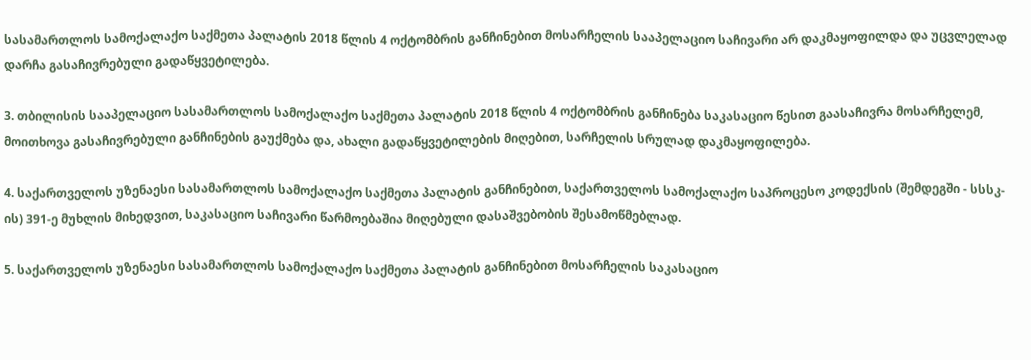სასამართლოს სამოქალაქო საქმეთა პალატის 2018 წლის 4 ოქტომბრის განჩინებით მოსარჩელის სააპელაციო საჩივარი არ დაკმაყოფილდა და უცვლელად დარჩა გასაჩივრებული გადაწყვეტილება.

3. თბილისის სააპელაციო სასამართლოს სამოქალაქო საქმეთა პალატის 2018 წლის 4 ოქტომბრის განჩინება საკასაციო წესით გაასაჩივრა მოსარჩელემ, მოითხოვა გასაჩივრებული განჩინების გაუქმება და, ახალი გადაწყვეტილების მიღებით, სარჩელის სრულად დაკმაყოფილება.

4. საქართველოს უზენაესი სასამართლოს სამოქალაქო საქმეთა პალატის განჩინებით, საქართველოს სამოქალაქო საპროცესო კოდექსის (შემდეგში - სსსკ-ის) 391-ე მუხლის მიხედვით, საკასაციო საჩივარი წარმოებაშია მიღებული დასაშვებობის შესამოწმებლად.

5. საქართველოს უზენაესი სასამართლოს სამოქალაქო საქმეთა პალატის განჩინებით მოსარჩელის საკასაციო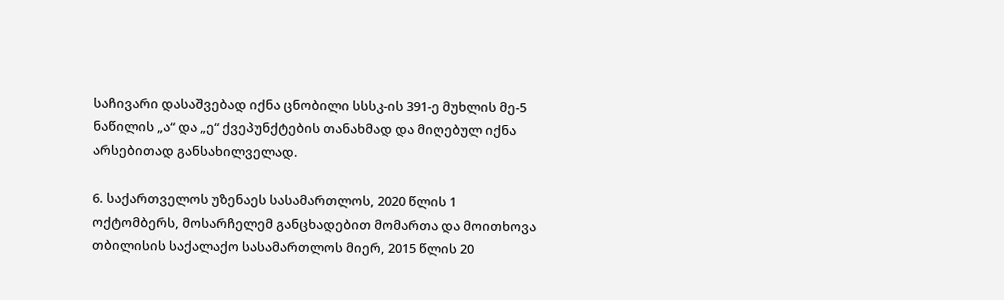საჩივარი დასაშვებად იქნა ცნობილი სსსკ-ის 391-ე მუხლის მე-5 ნაწილის „ა“ და „ე“ ქვეპუნქტების თანახმად და მიღებულ იქნა არსებითად განსახილველად.

6. საქართველოს უზენაეს სასამართლოს, 2020 წლის 1 ოქტომბერს, მოსარჩელემ განცხადებით მომართა და მოითხოვა თბილისის საქალაქო სასამართლოს მიერ, 2015 წლის 20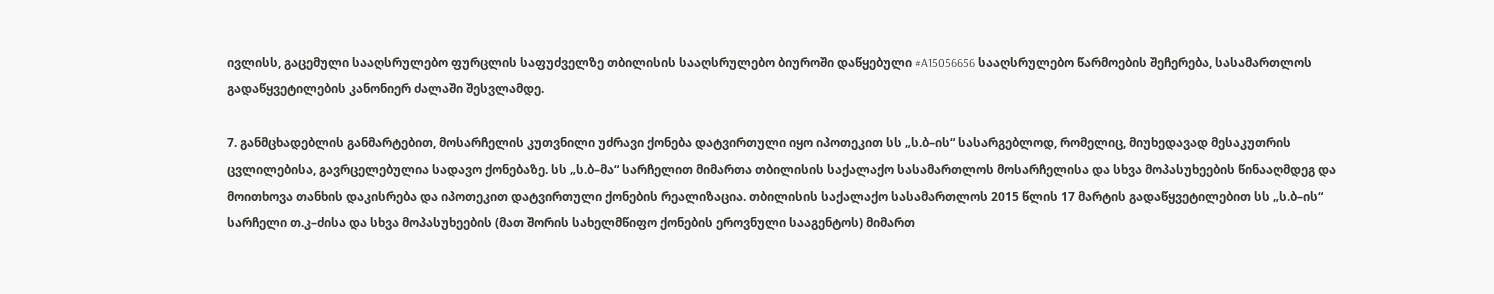ივლისს, გაცემული სააღსრულებო ფურცლის საფუძველზე თბილისის სააღსრულებო ბიუროში დაწყებული #A15056656 სააღსრულებო წარმოების შეჩერება, სასამართლოს გადაწყვეტილების კანონიერ ძალაში შესვლამდე.

7. განმცხადებლის განმარტებით, მოსარჩელის კუთვნილი უძრავი ქონება დატვირთული იყო იპოთეკით სს „ს.ბ–ის“ სასარგებლოდ, რომელიც, მიუხედავად მესაკუთრის ცვლილებისა, გავრცელებულია სადავო ქონებაზე. სს „ს.ბ–მა“ სარჩელით მიმართა თბილისის საქალაქო სასამართლოს მოსარჩელისა და სხვა მოპასუხეების წინააღმდეგ და მოითხოვა თანხის დაკისრება და იპოთეკით დატვირთული ქონების რეალიზაცია. თბილისის საქალაქო სასამართლოს 2015 წლის 17 მარტის გადაწყვეტილებით სს „ს.ბ–ის“ სარჩელი თ.კ–ძისა და სხვა მოპასუხეების (მათ შორის სახელმწიფო ქონების ეროვნული სააგენტოს) მიმართ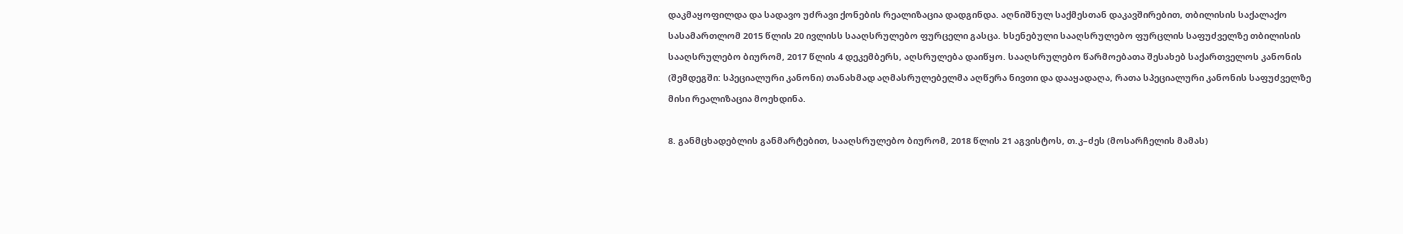დაკმაყოფილდა და სადავო უძრავი ქონების რეალიზაცია დადგინდა. აღნიშნულ საქმესთან დაკავშირებით, თბილისის საქალაქო სასამართლომ 2015 წლის 20 ივლისს სააღსრულებო ფურცელი გასცა. ხსენებული სააღსრულებო ფურცლის საფუძველზე თბილისის სააღსრულებო ბიურომ, 2017 წლის 4 დეკემბერს, აღსრულება დაიწყო. სააღსრულებო წარმოებათა შესახებ საქართველოს კანონის (შემდეგში: სპეციალური კანონი) თანახმად აღმასრულებელმა აღწერა ნივთი და დააყადაღა, რათა სპეციალური კანონის საფუძველზე მისი რეალიზაცია მოეხდინა.

8. განმცხადებლის განმარტებით, სააღსრულებო ბიურომ, 2018 წლის 21 აგვისტოს, თ.კ–ძეს (მოსარჩელის მამას)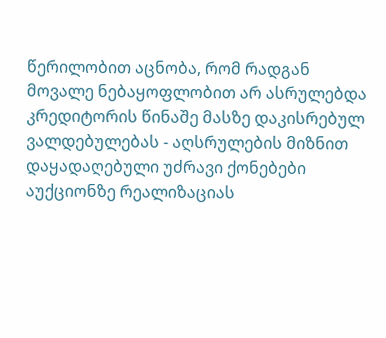წერილობით აცნობა, რომ რადგან მოვალე ნებაყოფლობით არ ასრულებდა კრედიტორის წინაშე მასზე დაკისრებულ ვალდებულებას - აღსრულების მიზნით დაყადაღებული უძრავი ქონებები აუქციონზე რეალიზაციას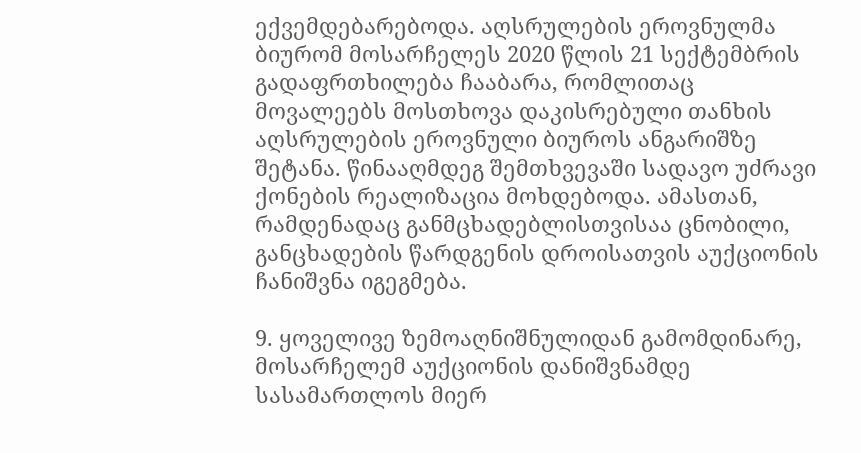ექვემდებარებოდა. აღსრულების ეროვნულმა ბიურომ მოსარჩელეს 2020 წლის 21 სექტემბრის გადაფრთხილება ჩააბარა, რომლითაც მოვალეებს მოსთხოვა დაკისრებული თანხის აღსრულების ეროვნული ბიუროს ანგარიშზე შეტანა. წინააღმდეგ შემთხვევაში სადავო უძრავი ქონების რეალიზაცია მოხდებოდა. ამასთან, რამდენადაც განმცხადებლისთვისაა ცნობილი, განცხადების წარდგენის დროისათვის აუქციონის ჩანიშვნა იგეგმება.

9. ყოველივე ზემოაღნიშნულიდან გამომდინარე, მოსარჩელემ აუქციონის დანიშვნამდე სასამართლოს მიერ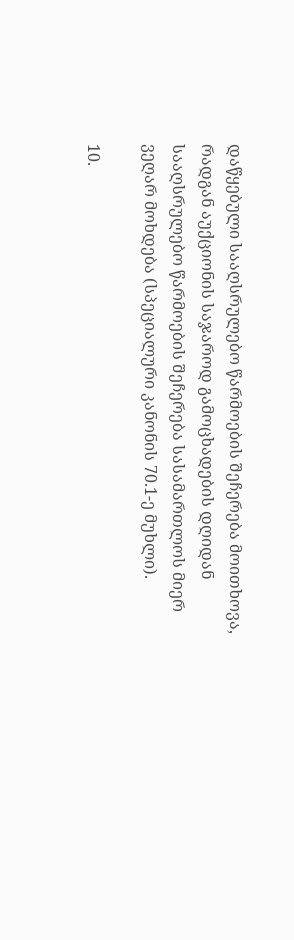დაწყებული სააღსრულებო წარმოების შეჩერება მოითხოვა, რადგან აუქციონის საჯაროდ გამოცხადების დღიდან სააღსრულებო წარმოების შეჩერება სასამართლოს მიერ ვეღარ მოხდება (სპეციალური კანონის 70.1-ე მუხლი).

10.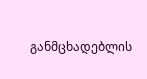განმცხადებლის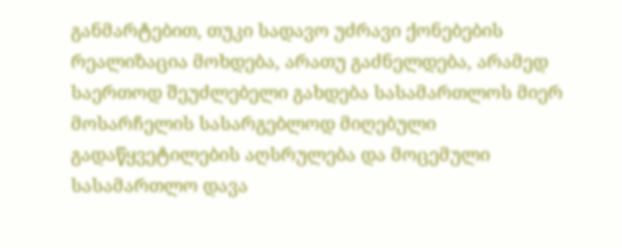განმარტებით, თუკი სადავო უძრავი ქონებების რეალიზაცია მოხდება, არათუ გაძნელდება, არამედ საერთოდ შეუძლებელი გახდება სასამართლოს მიერ მოსარჩელის სასარგებლოდ მიღებული გადაწყვეტილების აღსრულება და მოცემული სასამართლო დავა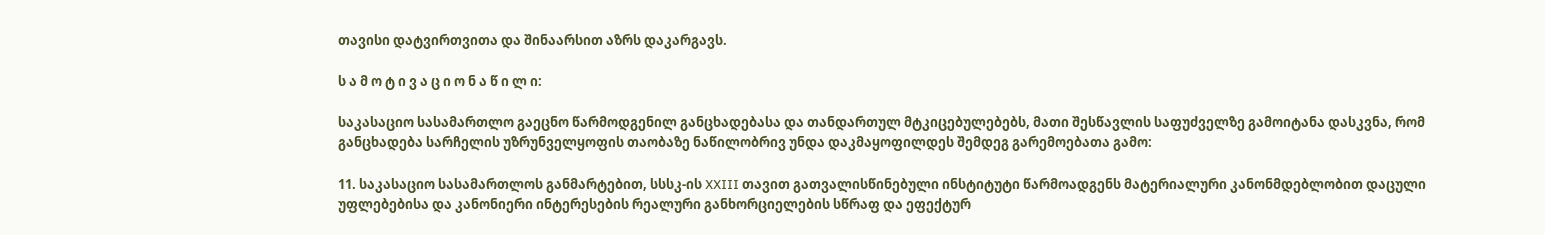თავისი დატვირთვითა და შინაარსით აზრს დაკარგავს.

ს ა მ ო ტ ი ვ ა ც ი ო ნ ა წ ი ლ ი:

საკასაციო სასამართლო გაეცნო წარმოდგენილ განცხადებასა და თანდართულ მტკიცებულებებს, მათი შესწავლის საფუძველზე გამოიტანა დასკვნა, რომ განცხადება სარჩელის უზრუნველყოფის თაობაზე ნაწილობრივ უნდა დაკმაყოფილდეს შემდეგ გარემოებათა გამო:

11. საკასაციო სასამართლოს განმარტებით, სსსკ-ის XXIII თავით გათვალისწინებული ინსტიტუტი წარმოადგენს მატერიალური კანონმდებლობით დაცული უფლებებისა და კანონიერი ინტერესების რეალური განხორციელების სწრაფ და ეფექტურ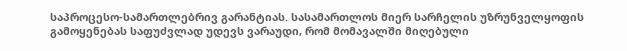საპროცესო-სამართლებრივ გარანტიას. სასამართლოს მიერ სარჩელის უზრუნველყოფის გამოყენებას საფუძვლად უდევს ვარაუდი, რომ მომავალში მიღებული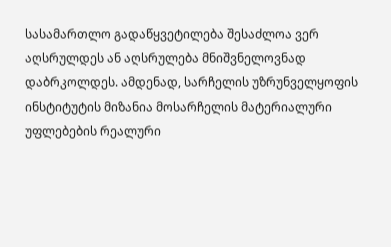სასამართლო გადაწყვეტილება შესაძლოა ვერ აღსრულდეს ან აღსრულება მნიშვნელოვნად დაბრკოლდეს. ამდენად, სარჩელის უზრუნველყოფის ინსტიტუტის მიზანია მოსარჩელის მატერიალური უფლებების რეალური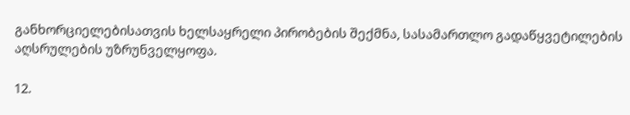განხორციელებისათვის ხელსაყრელი პირობების შექმნა, სასამართლო გადაწყვეტილების აღსრულების უზრუნველყოფა.

12.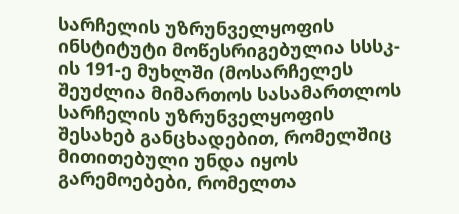სარჩელის უზრუნველყოფის ინსტიტუტი მოწესრიგებულია სსსკ-ის 191-ე მუხლში (მოსარჩელეს შეუძლია მიმართოს სასამართლოს სარჩელის უზრუნველყოფის შესახებ განცხადებით, რომელშიც მითითებული უნდა იყოს გარემოებები, რომელთა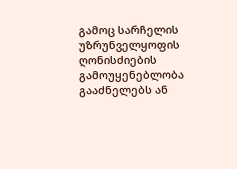გამოც სარჩელის უზრუნველყოფის ღონისძიების გამოუყენებლობა გააძნელებს ან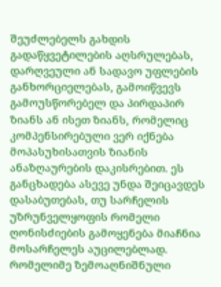შეუძლებელს გახდის გადაწყვეტილების აღსრულებას, დარღვეული ან სადავო უფლების განხორციელებას, გამოიწვევს გამოუსწორებელ და პირდაპირ ზიანს ან ისეთ ზიანს, რომელიც კომპენსირებული ვერ იქნება მოპასუხისათვის ზიანის ანაზღაურების დაკისრებით. ეს განცხადება ასევე უნდა შეიცავდეს დასაბუთებას, თუ სარჩელის უზრუნველყოფის რომელი ღონისძიების გამოყენება მიაჩნია მოსარჩელეს აუცილებლად. რომელიმე ზემოაღნიშნული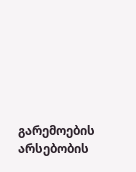გარემოების არსებობის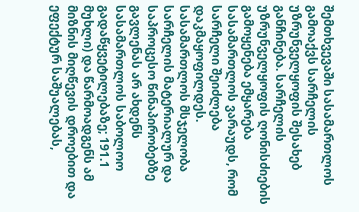შემთხვევაში სასამართლოს გამოაქვს სარჩელის უზრუნველყოფის შესახებ განჩინება. სარჩელის უზრუნველყოფის ღონისძიების გამოყენება ემყარება სასამართლოს ვარაუდს, რომ სარჩელი შეიძლება დაკმაყოფილდეს. სასამართლოს მსჯელობა სარჩელის მატერიალურ და საპროცესო წინაპირობებზე გავლენას არ ახდენს სასამართლოს საბოლოო გადაწყვეტილებაზე; 191.1 მუხლი) და წარმოადგენს ამ მიზნის მიღწევის დროებით და ეფექტურ საშუალებას,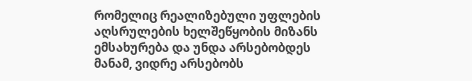რომელიც რეალიზებული უფლების აღსრულების ხელშეწყობის მიზანს ემსახურება და უნდა არსებობდეს მანამ, ვიდრე არსებობს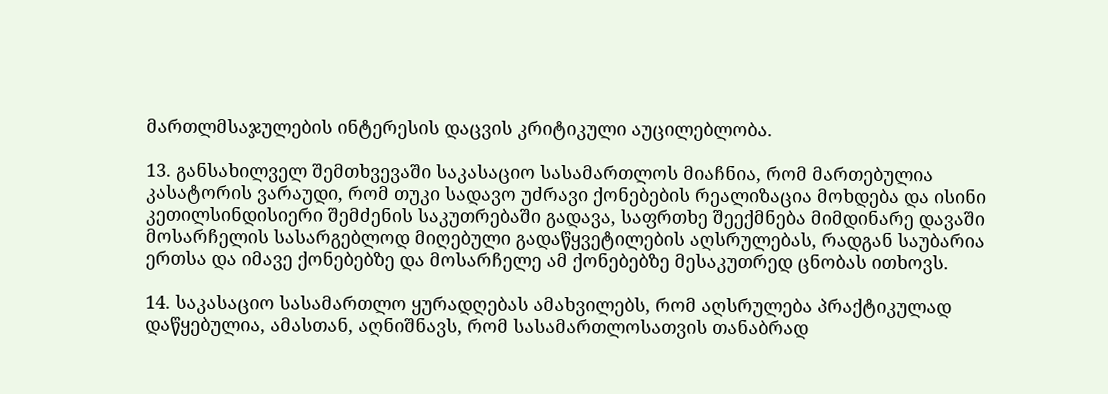მართლმსაჯულების ინტერესის დაცვის კრიტიკული აუცილებლობა.

13. განსახილველ შემთხვევაში საკასაციო სასამართლოს მიაჩნია, რომ მართებულია კასატორის ვარაუდი, რომ თუკი სადავო უძრავი ქონებების რეალიზაცია მოხდება და ისინი კეთილსინდისიერი შემძენის საკუთრებაში გადავა, საფრთხე შეექმნება მიმდინარე დავაში მოსარჩელის სასარგებლოდ მიღებული გადაწყვეტილების აღსრულებას, რადგან საუბარია ერთსა და იმავე ქონებებზე და მოსარჩელე ამ ქონებებზე მესაკუთრედ ცნობას ითხოვს.

14. საკასაციო სასამართლო ყურადღებას ამახვილებს, რომ აღსრულება პრაქტიკულად დაწყებულია, ამასთან, აღნიშნავს, რომ სასამართლოსათვის თანაბრად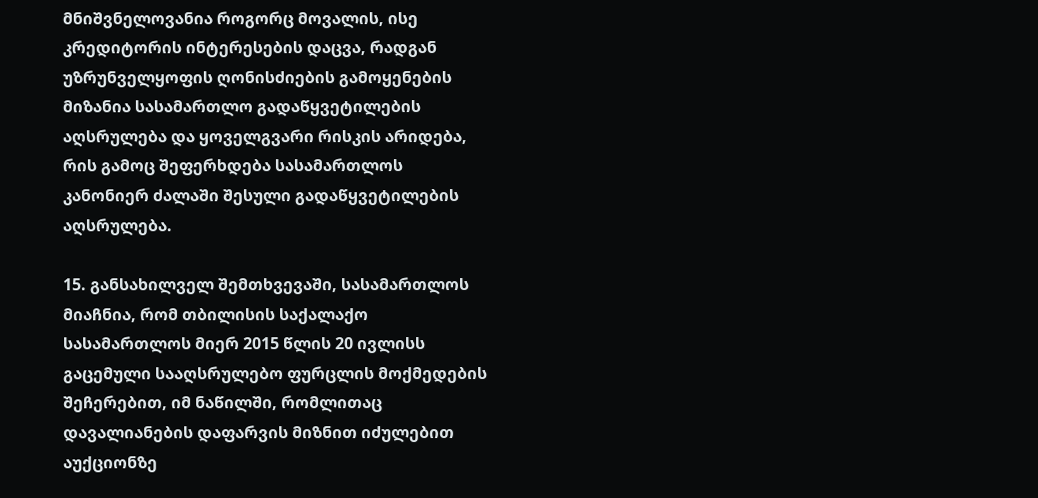მნიშვნელოვანია როგორც მოვალის, ისე კრედიტორის ინტერესების დაცვა, რადგან უზრუნველყოფის ღონისძიების გამოყენების მიზანია სასამართლო გადაწყვეტილების აღსრულება და ყოველგვარი რისკის არიდება, რის გამოც შეფერხდება სასამართლოს კანონიერ ძალაში შესული გადაწყვეტილების აღსრულება.

15. განსახილველ შემთხვევაში, სასამართლოს მიაჩნია, რომ თბილისის საქალაქო სასამართლოს მიერ 2015 წლის 20 ივლისს გაცემული სააღსრულებო ფურცლის მოქმედების შეჩერებით, იმ ნაწილში, რომლითაც დავალიანების დაფარვის მიზნით იძულებით აუქციონზე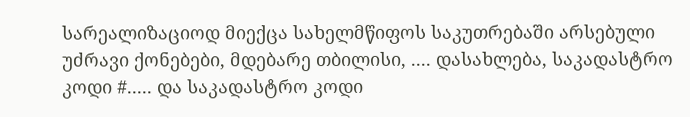სარეალიზაციოდ მიექცა სახელმწიფოს საკუთრებაში არსებული უძრავი ქონებები, მდებარე თბილისი, .... დასახლება, საკადასტრო კოდი #..... და საკადასტრო კოდი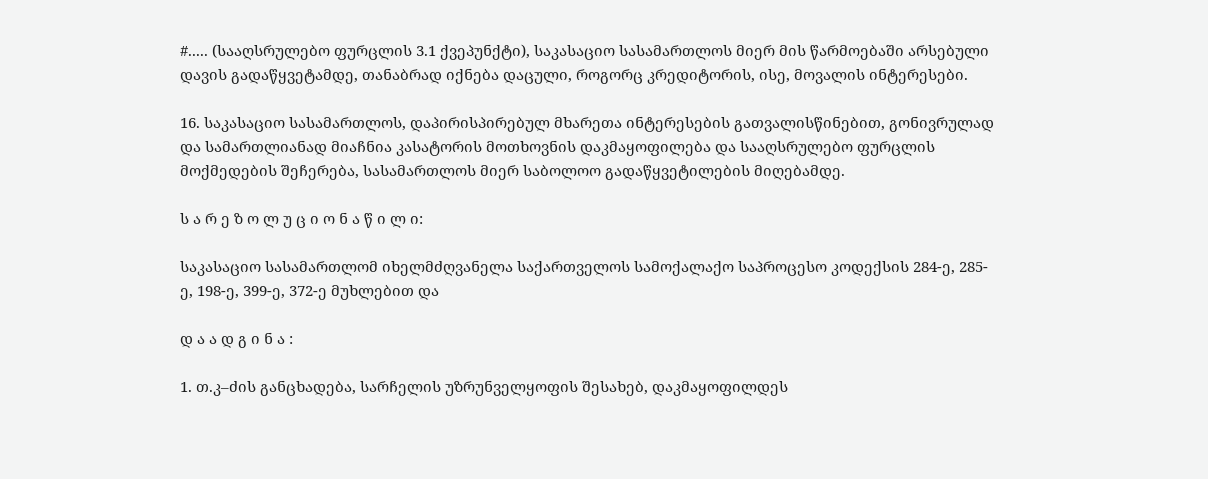#..... (სააღსრულებო ფურცლის 3.1 ქვეპუნქტი), საკასაციო სასამართლოს მიერ მის წარმოებაში არსებული დავის გადაწყვეტამდე, თანაბრად იქნება დაცული, როგორც კრედიტორის, ისე, მოვალის ინტერესები.

16. საკასაციო სასამართლოს, დაპირისპირებულ მხარეთა ინტერესების გათვალისწინებით, გონივრულად და სამართლიანად მიაჩნია კასატორის მოთხოვნის დაკმაყოფილება და სააღსრულებო ფურცლის მოქმედების შეჩერება, სასამართლოს მიერ საბოლოო გადაწყვეტილების მიღებამდე.

ს ა რ ე ზ ო ლ უ ც ი ო ნ ა წ ი ლ ი:

საკასაციო სასამართლომ იხელმძღვანელა საქართველოს სამოქალაქო საპროცესო კოდექსის 284-ე, 285-ე, 198-ე, 399-ე, 372-ე მუხლებით და

დ ა ა დ გ ი ნ ა :

1. თ.კ–ძის განცხადება, სარჩელის უზრუნველყოფის შესახებ, დაკმაყოფილდეს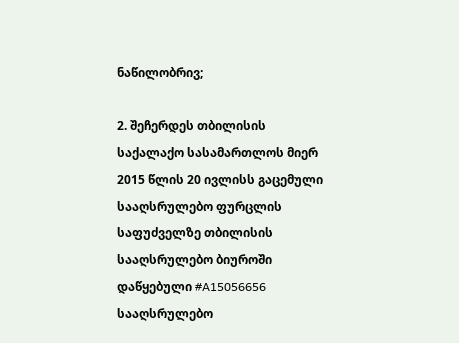ნაწილობრივ;

2. შეჩერდეს თბილისის საქალაქო სასამართლოს მიერ 2015 წლის 20 ივლისს გაცემული სააღსრულებო ფურცლის საფუძველზე თბილისის სააღსრულებო ბიუროში დაწყებული #A15056656 სააღსრულებო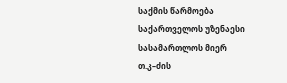საქმის წარმოება საქართველოს უზენაესი სასამართლოს მიერ თ.კ–ძის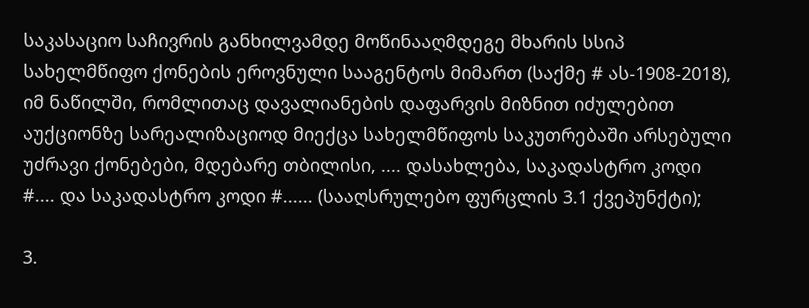საკასაციო საჩივრის განხილვამდე მოწინააღმდეგე მხარის სსიპ სახელმწიფო ქონების ეროვნული სააგენტოს მიმართ (საქმე # ას-1908-2018), იმ ნაწილში, რომლითაც დავალიანების დაფარვის მიზნით იძულებით აუქციონზე სარეალიზაციოდ მიექცა სახელმწიფოს საკუთრებაში არსებული უძრავი ქონებები, მდებარე თბილისი, .... დასახლება, საკადასტრო კოდი #.... და საკადასტრო კოდი #...... (სააღსრულებო ფურცლის 3.1 ქვეპუნქტი);

3.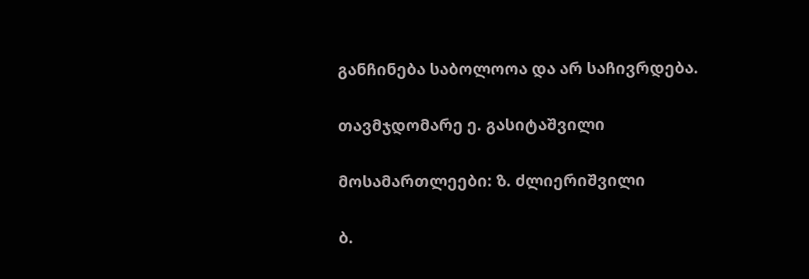განჩინება საბოლოოა და არ საჩივრდება.

თავმჯდომარე ე. გასიტაშვილი

მოსამართლეები: ზ. ძლიერიშვილი

ბ.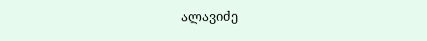ალავიძე